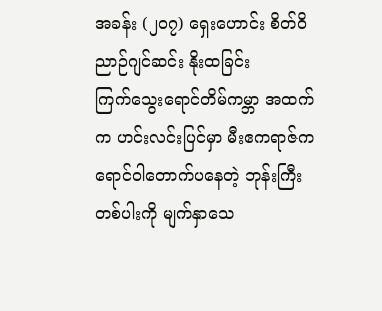အခန်း (၂၀၇) ရှေးဟောင်း စိတ်ဝိညာဉ်ဂျင်ဆင်း နိုးထခြင်း
ကြက်သွေးရောင်တိမ်ကမ္ဘာ အထက်က ဟင်းလင်းပြင်မှာ မီးဧကရာဇ်က ရောင်ဝါတောက်ပနေတဲ့ ဘုန်းကြီးတစ်ပါးကို မျက်နှာသေ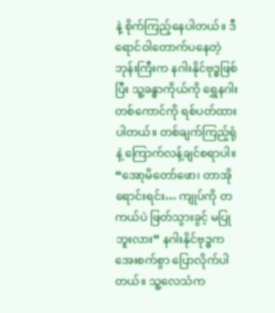နဲ့ စိုက်ကြည့်နေပါတယ်။ ဒီရောင်ဝါတောက်ပနေတဲ့ ဘုန်းကြီးက နဂါးနိုင်ဗုဒ္ဓဖြစ်ပြီး သူ့ခန္ဓာကိုယ်ကို ရွှေနဂါးတစ်ကောင်ကို ရစ်ပတ်ထားပါတယ်။ တစ်ချက်ကြည့်ရုံနဲ့ ကြောက်လန့်ချင်စရာပါ။
“အော့မိတော်ဖော၊ တာအိုရောင်းရင်း… ကျုပ်ကို တကယ်ပဲ ဖြတ်သွားခွင့် မပြုဘူးလား” နဂါးနိုင်ဗုဒ္ဓက အေးစက်စွာ ပြောလိုက်ပါတယ်။ သူ့လေသံက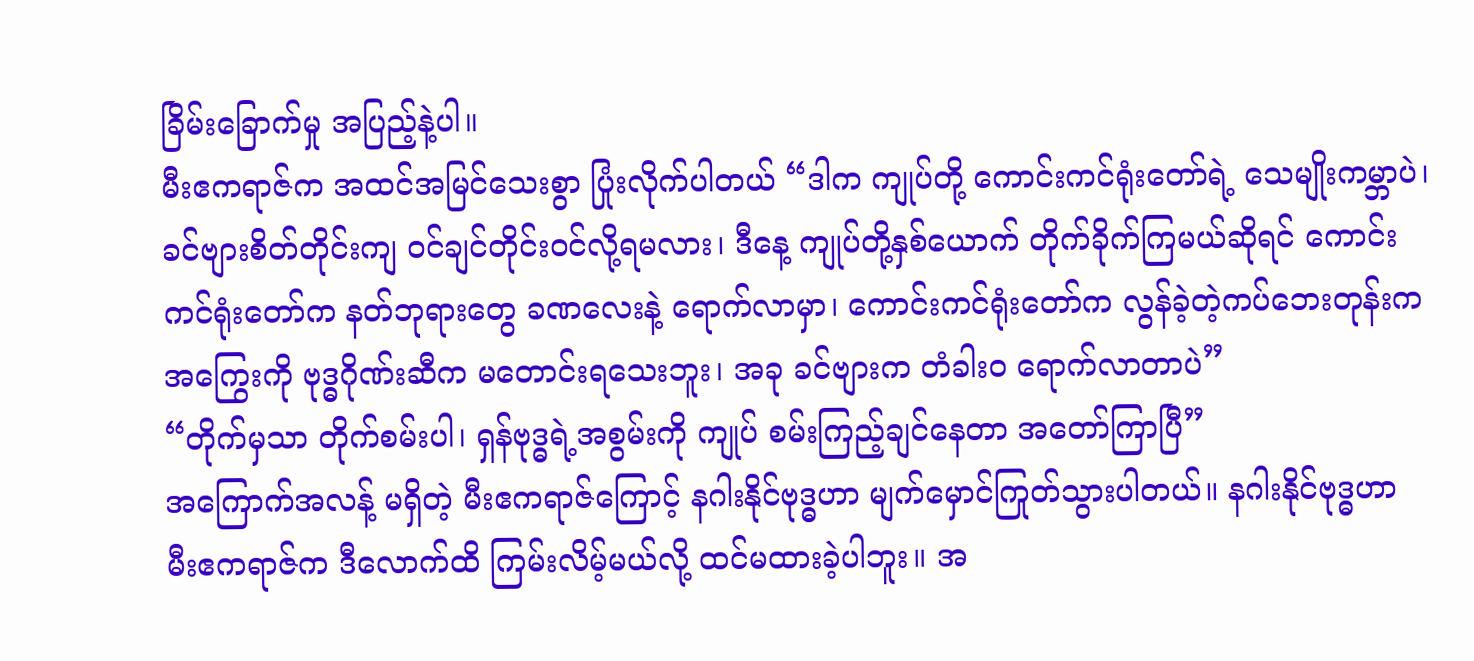ခြိမ်းခြောက်မှု အပြည့်နဲ့ပါ။
မီးဧကရာဇ်က အထင်အမြင်သေးစွာ ပြုံးလိုက်ပါတယ် “ဒါက ကျုပ်တို့ ကောင်းကင်ရုံးတော်ရဲ့ သေမျိုးကမ္ဘာပဲ၊ ခင်ဗျားစိတ်တိုင်းကျ ဝင်ချင်တိုင်းဝင်လို့ရမလား၊ ဒီနေ့ ကျုပ်တို့နှစ်ယောက် တိုက်ခိုက်ကြမယ်ဆိုရင် ကောင်းကင်ရုံးတော်က နတ်ဘုရားတွေ ခဏလေးနဲ့ ရောက်လာမှာ၊ ကောင်းကင်ရုံးတော်က လွန်ခဲ့တဲ့ကပ်ဘေးတုန်းက အကြွေးကို ဗုဒ္ဓဂိုဏ်းဆီက မတောင်းရသေးဘူး၊ အခု ခင်ဗျားက တံခါးဝ ရောက်လာတာပဲ”
“တိုက်မှသာ တိုက်စမ်းပါ၊ ရှန်ဗုဒ္ဓရဲ့အစွမ်းကို ကျုပ် စမ်းကြည့်ချင်နေတာ အတော်ကြာပြီ”
အကြောက်အလန့် မရှိတဲ့ မီးဧကရာဇ်ကြောင့် နဂါးနိုင်ဗုဒ္ဓဟာ မျက်မှောင်ကြုတ်သွားပါတယ်။ နဂါးနိုင်ဗုဒ္ဓဟာ မီးဧကရာဇ်က ဒီလောက်ထိ ကြမ်းလိမ့်မယ်လို့ ထင်မထားခဲ့ပါဘူး။ အ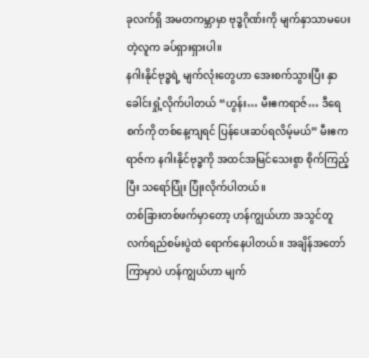ခုလက်ရှိ အမတကမ္ဘာမှာ ဗုဒ္ဓဂိုဏ်းကို မျက်နှာသာမပေးတဲ့လူက ခပ်ရှားရှားပါ။
နဂါးနိုင်ဗုဒ္ဓရဲ့ မျက်လုံးတွေဟာ အေးစက်သွားပြီး နှာခေါင်းရှုံ့လိုက်ပါတယ် “ဟွန်း… မီးဧကရာဇ်… ဒီရေစက်ကို တစ်နေ့ကျရင် ပြန်ပေးဆပ်ရလိမ့်မယ်” မီးဧကရာဇ်က နဂါးနိုင်ဗုဒ္ဓကို အထင်အမြင်သေးစွာ စိုက်ကြည့်ပြီး သရော်ပြုံး ပြုံးလိုက်ပါတယ်။
တစ်ခြားတစ်ဖက်မှာတော့ ဟန်ကျွယ်ဟာ အသွင်တူလက်ရည်စမ်းပွဲထဲ ရောက်နေပါတယ်။ အချိန်အတော်ကြာမှာပဲ ဟန်ကျွယ်ဟာ မျက်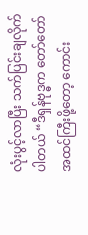လုံးပွင့်လာပြီး သက်ပြင်းချလိုက်ပါတယ် “ဒီရှန်ဗုဒ္ဓက တော်တော် အထင်ကြီးဖို့တော့ ကောင်း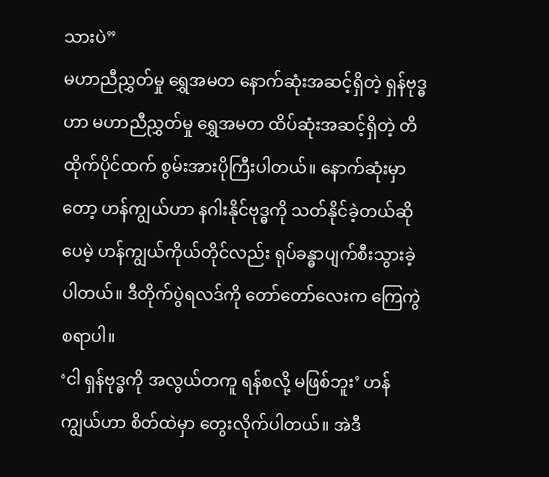သားပဲ”
မဟာညီညွှတ်မှု ရွှေအမတ နောက်ဆုံးအဆင့်ရှိတဲ့ ရှန်ဗုဒ္ဓဟာ မဟာညီညွှတ်မှု ရွှေအမတ ထိပ်ဆုံးအဆင့်ရှိတဲ့ တိထိုက်ပိုင်ထက် စွမ်းအားပိုကြီးပါတယ်။ နောက်ဆုံးမှာတော့ ဟန်ကျွယ်ဟာ နဂါးနိုင်ဗုဒ္ဓကို သတ်နိုင်ခဲ့တယ်ဆိုပေမဲ့ ဟန်ကျွယ်ကိုယ်တိုင်လည်း ရုပ်ခန္ဓာပျက်စီးသွားခဲ့ပါတယ်။ ဒီတိုက်ပွဲရလဒ်ကို တော်တော်လေးက ကြေကွဲစရာပါ။
‘ငါ ရှန်ဗုဒ္ဓကို အလွယ်တကူ ရန်စလို့ မဖြစ်ဘူး’ ဟန်ကျွယ်ဟာ စိတ်ထဲမှာ တွေးလိုက်ပါတယ်။ အဲဒီ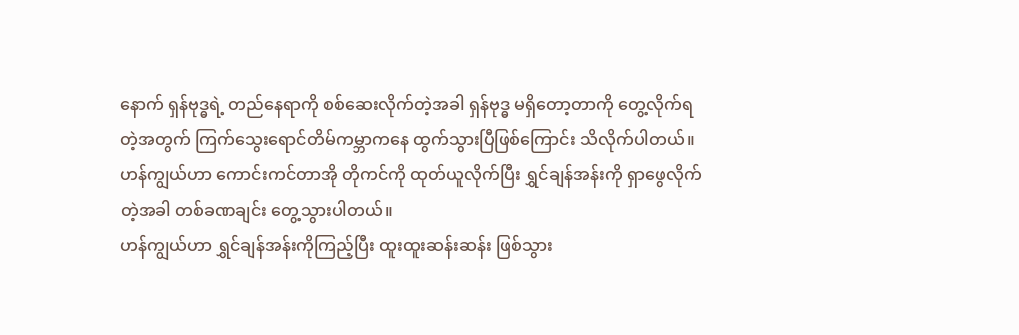နောက် ရှန်ဗုဒ္ဓရဲ့ တည်နေရာကို စစ်ဆေးလိုက်တဲ့အခါ ရှန်ဗုဒ္ဓ မရှိတော့တာကို တွေ့လိုက်ရတဲ့အတွက် ကြက်သွေးရောင်တိမ်ကမ္ဘာကနေ ထွက်သွားပြီဖြစ်ကြောင်း သိလိုက်ပါတယ်။
ဟန်ကျွယ်ဟာ ကောင်းကင်တာအို တိုကင်ကို ထုတ်ယူလိုက်ပြီး ရွှင်ချန်အန်းကို ရှာဖွေလိုက်တဲ့အခါ တစ်ခဏချင်း တွေ့သွားပါတယ်။
ဟန်ကျွယ်ဟာ ရွှင်ချန်အန်းကိုကြည့်ပြီး ထူးထူးဆန်းဆန်း ဖြစ်သွား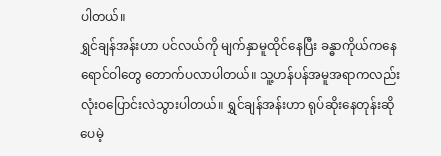ပါတယ်။
ရွှင်ချန်အန်းဟာ ပင်လယ်ကို မျက်နှာမူထိုင်နေပြီး ခန္ဓာကိုယ်ကနေ ရောင်ဝါတွေ တောက်ပလာပါတယ်။ သူ့ဟန်ပန်အမူအရာကလည်း လုံးဝပြောင်းလဲသွားပါတယ်။ ရွှင်ချန်အန်းဟာ ရုပ်ဆိုးနေတုန်းဆိုပေမဲ့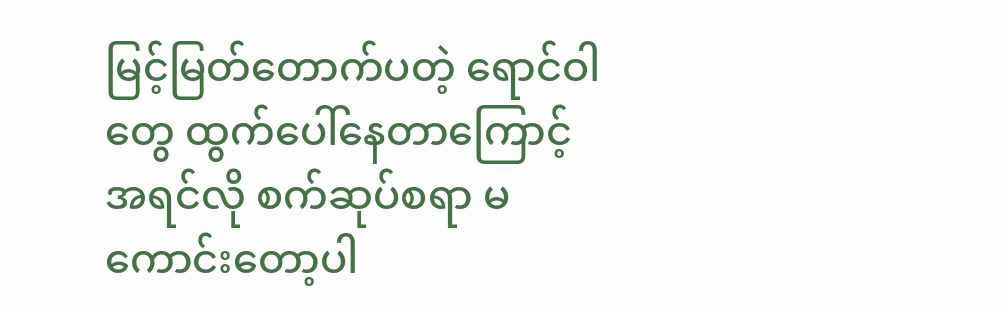မြင့်မြတ်တောက်ပတဲ့ ရောင်ဝါတွေ ထွက်ပေါ်နေတာကြောင့် အရင်လို စက်ဆုပ်စရာ မကောင်းတော့ပါ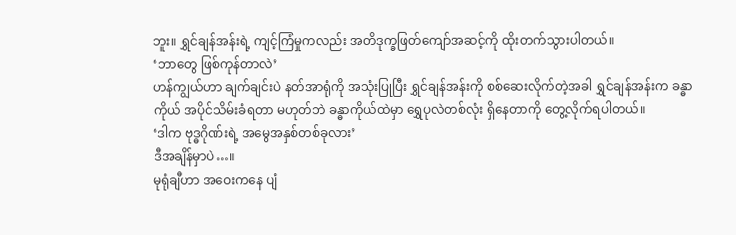ဘူး။ ရွှင်ချန်အန်းရဲ့ ကျင့်ကြံမှုကလည်း အတိဒုက္ခဖြတ်ကျော်အဆင့်ကို ထိုးတက်သွားပါတယ်။
‘ဘာတွေ ဖြစ်ကုန်တာလဲ’
ဟန်ကျွယ်ဟာ ချက်ချင်းပဲ နတ်အာရုံကို အသုံးပြုပြီး ရွှင်ချန်အန်းကို စစ်ဆေးလိုက်တဲ့အခါ ရွှင်ချန်အန်းက ခန္ဓာကိုယ် အပိုင်သိမ်းခံရတာ မဟုတ်ဘဲ ခန္ဓာကိုယ်ထဲမှာ ရွှေပုလဲတစ်လုံး ရှိနေတာကို တွေ့လိုက်ရပါတယ်။
‘ဒါက ဗုဒ္ဓဂိုဏ်းရဲ့ အမွေအနှစ်တစ်ခုလား’
ဒီအချိန်မှာပဲ…။
မုရုံချီဟာ အဝေးကနေ ပျံ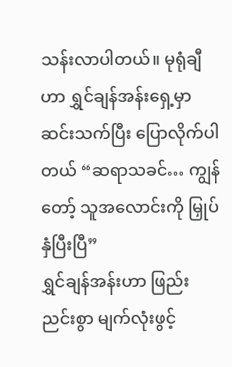သန်းလာပါတယ်။ မုရုံချီဟာ ရွှင်ချန်အန်းရှေ့မှာ ဆင်းသက်ပြီး ပြောလိုက်ပါတယ် “ဆရာသခင်… ကျွန်တော့် သူအလောင်းကို မြှုပ်နှံပြီးပြီ”
ရွှင်ချန်အန်းဟာ ဖြည်းညင်းစွာ မျက်လုံးဖွင့်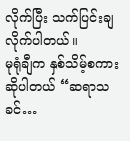လိုက်ပြီး သက်ပြင်းချလိုက်ပါတယ်။
မုရုံချီက နှစ်သိမ့်စကားဆိုပါတယ် “ဆရာသခင်…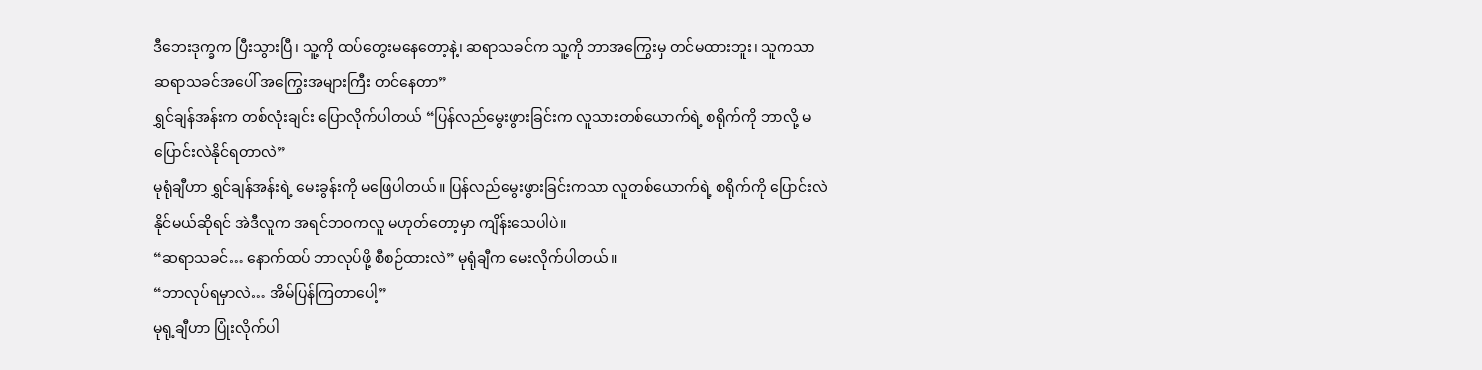ဒီဘေးဒုက္ခက ပြီးသွားပြီ၊ သူ့ကို ထပ်တွေးမနေတော့နဲ့၊ ဆရာသခင်က သူ့ကို ဘာအကြွေးမှ တင်မထားဘူး၊ သူကသာ ဆရာသခင်အပေါ် အကြွေးအများကြီး တင်နေတာ”
ရွှင်ချန်အန်းက တစ်လုံးချင်း ပြောလိုက်ပါတယ် “ပြန်လည်မွေးဖွားခြင်းက လူသားတစ်ယောက်ရဲ့ စရိုက်ကို ဘာလို့ မပြောင်းလဲနိုင်ရတာလဲ”
မုရုံချီဟာ ရွှင်ချန်အန်းရဲ့ မေးခွန်းကို မဖြေပါတယ်။ ပြန်လည်မွေးဖွားခြင်းကသာ လူတစ်ယောက်ရဲ့ စရိုက်ကို ပြောင်းလဲနိုင်မယ်ဆိုရင် အဲဒီလူက အရင်ဘဝကလူ မဟုတ်တော့မှာ ကျိန်းသေပါပဲ။
“ဆရာသခင်… နောက်ထပ် ဘာလုပ်ဖို့ စီစဉ်ထားလဲ” မုရုံချီက မေးလိုက်ပါတယ်။
“ဘာလုပ်ရမှာလဲ… အိမ်ပြန်ကြတာပေါ့”
မုရု့ချီဟာ ပြုံးလိုက်ပါ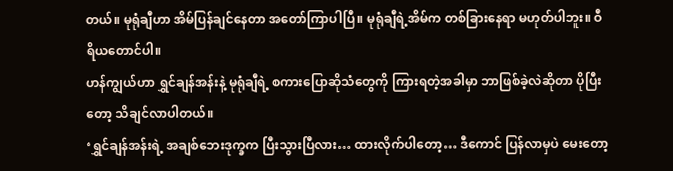တယ်။ မုရုံချီဟာ အိမ်ပြန်ချင်နေတာ အတော်ကြာပါပြီ။ မုရုံချီရဲ့အိမ်က တစ်ခြားနေရာ မဟုတ်ပါဘူး။ ဝီရိယတောင်ပါ။
ဟန်ကျွယ်ဟာ ရွှင်ချန်အန်းနဲ့ မုရုံချီရဲ့ စကားပြောဆိုသံတွေကို ကြားရတဲ့အခါမှာ ဘာဖြစ်ခဲ့လဲဆိုတာ ပိုပြီးတော့ သိချင်လာပါတယ်။
‘ရွှင်ချန်အန်းရဲ့ အချစ်ဘေးဒုက္ခက ပြီးသွားပြီလား… ထားလိုက်ပါတော့… ဒီကောင် ပြန်လာမှပဲ မေးတော့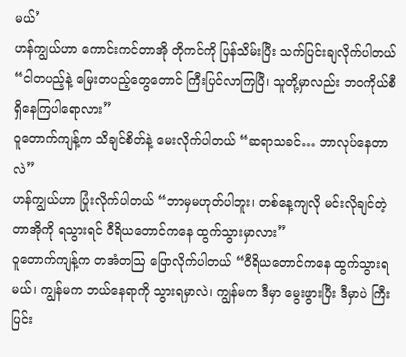မယ်’
ဟန်ကျွယ်ဟာ ကောင်းကင်တာအို တိုကင်ကို ပြန်သိမ်းပြီး သက်ပြင်းချလိုက်ပါတယ် “ငါတပည့်နဲ့ မြေးတပည့်တွေတောင် ကြီးပြင်လာကြပြီ၊ သူတို့မှာလည်း ဘဝကိုယ်စီ ရှိနေကြပါရောလား”
ဝူတောက်ကျန့်က သိချင်စိတ်နဲ့ မေးလိုက်ပါတယ် “ဆရာသခင်… ဘာလုပ်နေတာလဲ”
ဟန်ကျွယ်ဟာ ပြုံးလိုက်ပါတယ် “ဘာမှမဟုတ်ပါဘူး၊ တစ်နေ့ကျလို မင်းလိုချင်တဲ့ တာအိုကို ရသွားရင် ဝီရိယတောင်ကနေ ထွက်သွားမှာလား”
ဝူတောက်ကျန့်က တအံတဩ ပြောလိုက်ပါတယ် “ဝီရိယတောင်ကနေ ထွက်သွားရမယ်၊ ကျွန်မက ဘယ်နေရာကို သွားရမှာလဲ၊ ကျွန်မက ဒီမှာ မွေးဖွားပြီး ဒီမှာပဲ ကြီးပြင်း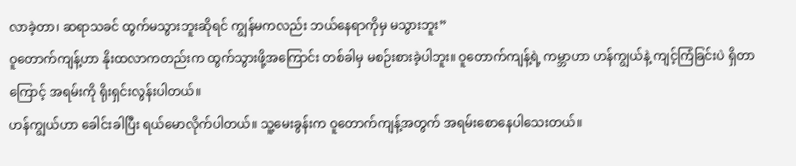လာခဲ့တာ၊ ဆရာသခင် ထွက်မသွားဘူးဆိုရင် ကျွန်မကလည်း ဘယ်နေရာကိုမှ မသွားဘူး”
ဝူတောက်ကျန့်ဟာ နိုးထလာကတည်းက ထွက်သွားဖို့အကြောင်း တစ်ခါမှ မစဉ်းစားခဲ့ပါဘူး။ ဝူတောက်ကျန့်ရဲ့ ကမ္ဘာဟာ ဟန်ကျွယ်နဲ့ ကျင့်ကြံခြင်းပဲ ရှိတာကြောင့် အရမ်းကို ရိုးရှင်းလွန်းပါတယ်။
ဟန်ကျွယ်ဟာ ခေါင်းခါပြီး ရယ်မောလိုက်ပါတယ်။ သူ့မေးခွန်းက ဝူတောက်ကျန့်အတွက် အရမ်းစောနေပါသေးတယ်။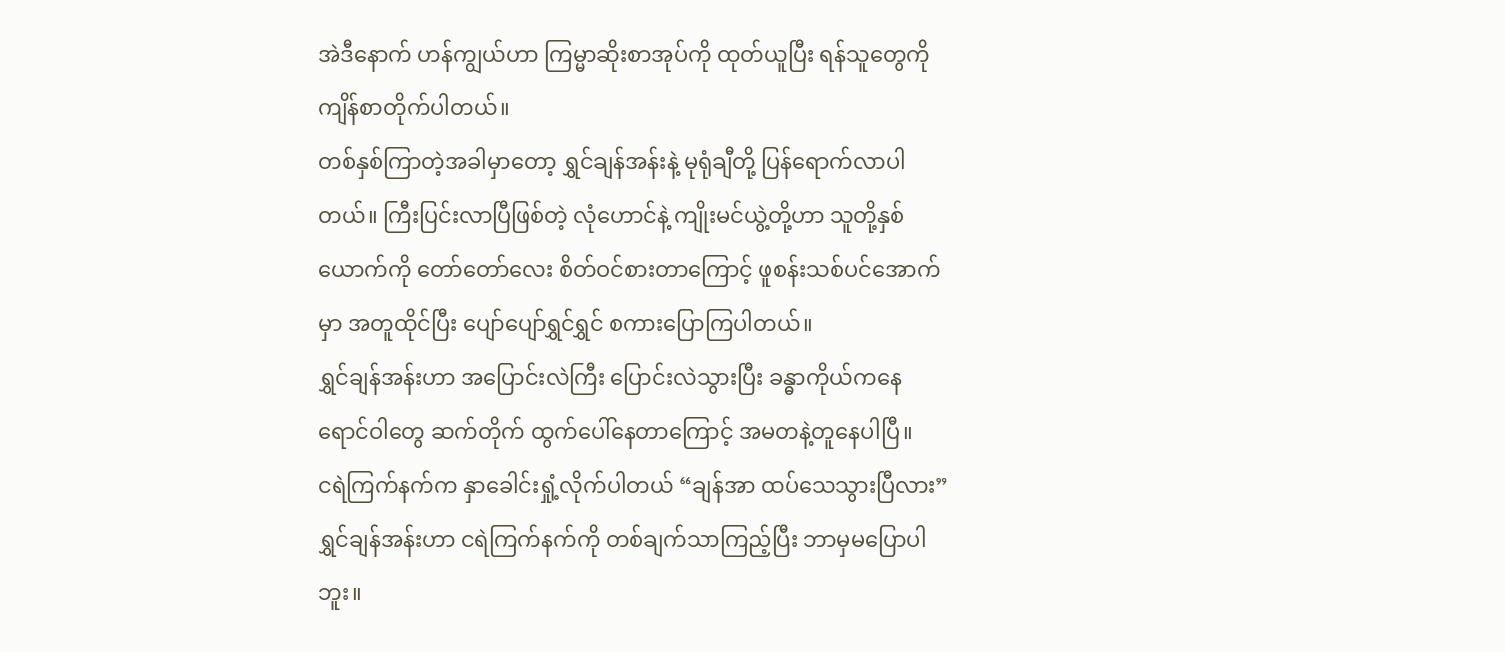အဲဒီနောက် ဟန်ကျွယ်ဟာ ကြမ္မာဆိုးစာအုပ်ကို ထုတ်ယူပြီး ရန်သူတွေကို ကျိန်စာတိုက်ပါတယ်။
တစ်နှစ်ကြာတဲ့အခါမှာတော့ ရွှင်ချန်အန်းနဲ့ မုရုံချီတို့ ပြန်ရောက်လာပါတယ်။ ကြီးပြင်းလာပြီဖြစ်တဲ့ လုံဟောင်နဲ့ ကျိုးမင်ယွဲ့တို့ဟာ သူတို့နှစ်ယောက်ကို တော်တော်လေး စိတ်ဝင်စားတာကြောင့် ဖူစန်းသစ်ပင်အောက်မှာ အတူထိုင်ပြီး ပျော်ပျော်ရွှင်ရွှင် စကားပြောကြပါတယ်။
ရွှင်ချန်အန်းဟာ အပြောင်းလဲကြီး ပြောင်းလဲသွားပြီး ခန္ဓာကိုယ်ကနေ ရောင်ဝါတွေ ဆက်တိုက် ထွက်ပေါ်နေတာကြောင့် အမတနဲ့တူနေပါပြီ။
ငရဲကြက်နက်က နှာခေါင်းရှုံ့လိုက်ပါတယ် “ချန်အာ ထပ်သေသွားပြီလား”
ရွှင်ချန်အန်းဟာ ငရဲကြက်နက်ကို တစ်ချက်သာကြည့်ပြီး ဘာမှမပြောပါဘူး။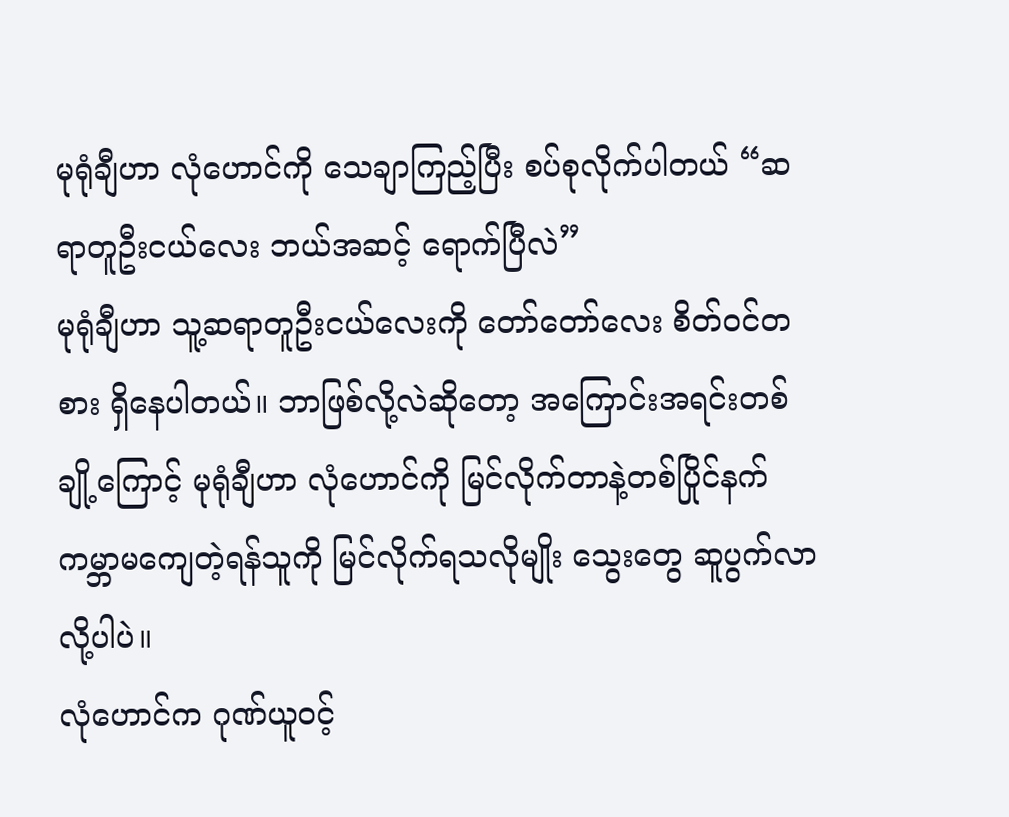မုရုံချီဟာ လုံဟောင်ကို သေချာကြည့်ပြီး စပ်စုလိုက်ပါတယ် “ဆရာတူဦးငယ်လေး ဘယ်အဆင့် ရောက်ပြီလဲ”
မုရုံချီဟာ သူ့ဆရာတူဦးငယ်လေးကို တော်တော်လေး စိတ်ဝင်တစား ရှိနေပါတယ်။ ဘာဖြစ်လို့လဲဆိုတော့ အကြောင်းအရင်းတစ်ချို့ကြောင့် မုရုံချီဟာ လုံဟောင်ကို မြင်လိုက်တာနဲ့တစ်ပြိုင်နက် ကမ္ဘာမကျေတဲ့ရန်သူကို မြင်လိုက်ရသလိုမျိုး သွေးတွေ ဆူပွက်လာလို့ပါပဲ။
လုံဟောင်က ဂုဏ်ယူဝင့်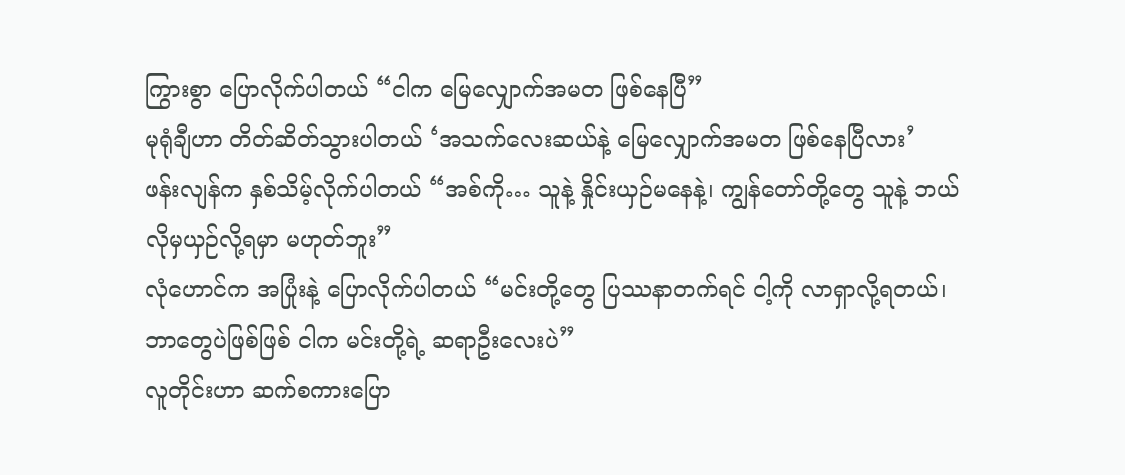ကြွားစွာ ပြောလိုက်ပါတယ် “ငါက မြေလျှောက်အမတ ဖြစ်နေပြီ”
မုရုံချီဟာ တိတ်ဆိတ်သွားပါတယ် ‘အသက်လေးဆယ်နဲ့ မြေလျှောက်အမတ ဖြစ်နေပြီလား’
ဖန်းလျန်က နှစ်သိမ့်လိုက်ပါတယ် “အစ်ကို… သူနဲ့ နှိုင်းယှဉ်မနေနဲ့၊ ကျွန်တော်တို့တွေ သူနဲ့ ဘယ်လိုမှယှဉ်လို့ရမှာ မဟုတ်ဘူး”
လုံဟောင်က အပြုံးနဲ့ ပြောလိုက်ပါတယ် “မင်းတို့တွေ ပြဿနာတက်ရင် ငါ့ကို လာရှာလို့ရတယ်၊ ဘာတွေပဲဖြစ်ဖြစ် ငါက မင်းတို့ရဲ့ ဆရာဦးလေးပဲ”
လူတိုင်းဟာ ဆက်စကားပြော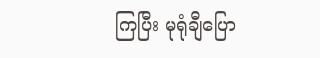ကြပြီး မုရုံချီပြော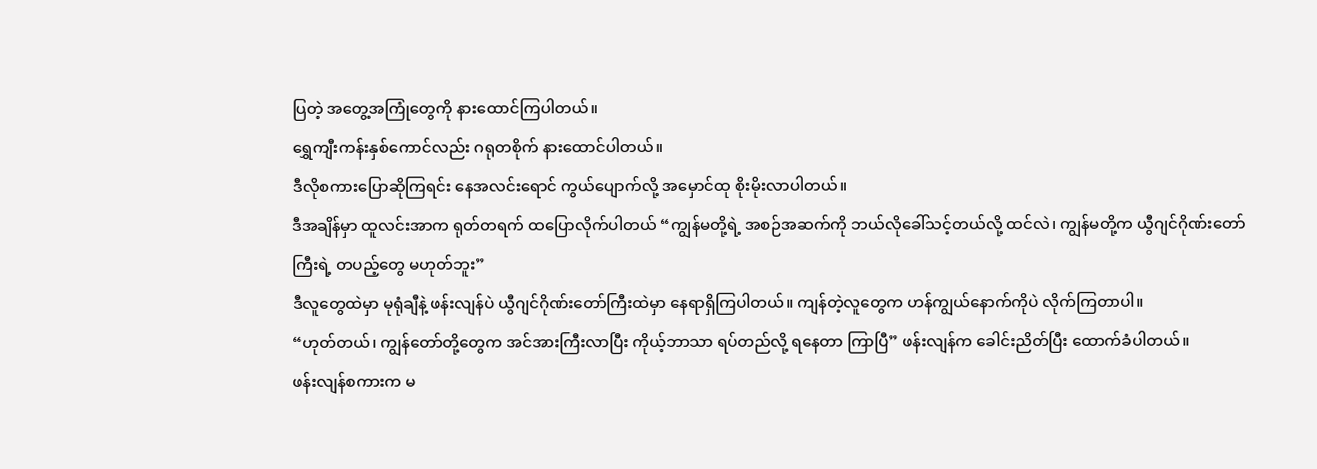ပြတဲ့ အတွေ့အကြုံတွေကို နားထောင်ကြပါတယ်။
ရွှေကျီးကန်းနှစ်ကောင်လည်း ဂရုတစိုက် နားထောင်ပါတယ်။
ဒီလိုစကားပြောဆိုကြရင်း နေအလင်းရောင် ကွယ်ပျောက်လို့ အမှောင်ထု စိုးမိုးလာပါတယ်။
ဒီအချိန်မှာ ထူလင်းအာက ရုတ်တရက် ထပြောလိုက်ပါတယ် “ကျွန်မတို့ရဲ့ အစဉ်အဆက်ကို ဘယ်လိုခေါ်သင့်တယ်လို့ ထင်လဲ၊ ကျွန်မတို့က ယွီဂျင်ဂိုဏ်းတော်ကြီးရဲ့ တပည့်တွေ မဟုတ်ဘူး”
ဒီလူတွေထဲမှာ မုရုံချီနဲ့ ဖန်းလျန်ပဲ ယွီဂျင်ဂိုဏ်းတော်ကြီးထဲမှာ နေရာရှိကြပါတယ်။ ကျန်တဲ့လူတွေက ဟန်ကျွယ်နောက်ကိုပဲ လိုက်ကြတာပါ။
“ဟုတ်တယ်၊ ကျွန်တော်တို့တွေက အင်အားကြီးလာပြီး ကိုယ့်ဘာသာ ရပ်တည်လို့ ရနေတာ ကြာပြီ” ဖန်းလျန်က ခေါင်းညိတ်ပြီး ထောက်ခံပါတယ်။
ဖန်းလျန်စကားက မ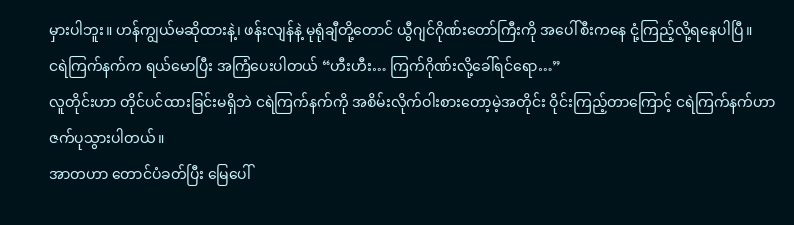မှားပါဘူး။ ဟန်ကျွယ်မဆိုထားနဲ့၊ ဖန်းလျန်နဲ့ မုရုံချီတို့တောင် ယွီဂျင်ဂိုဏ်းတော်ကြီးကို အပေါ်စီးကနေ ငုံ့ကြည့်လို့ရနေပါပြီ။
ငရဲကြက်နက်က ရယ်မောပြီး အကြံပေးပါတယ် “ဟီးဟီး… ကြက်ဂိုဏ်းလို့ခေါ်ရင်ရော…”
လူတိုင်းဟာ တိုင်ပင်ထားခြင်းမရှိဘဲ ငရဲကြက်နက်ကို အစိမ်းလိုက်ဝါးစားတော့မဲ့အတိုင်း ဝိုင်းကြည့်တာကြောင့် ငရဲကြက်နက်ဟာ ဇက်ပုသွားပါတယ်။
အာတဟာ တောင်ပံခတ်ပြီး မြေပေါ်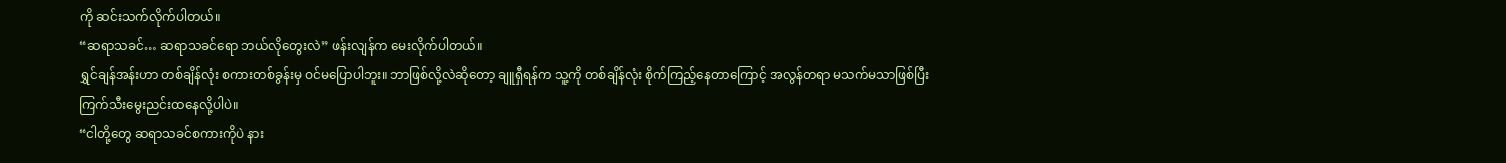ကို ဆင်းသက်လိုက်ပါတယ်။
“ဆရာသခင်… ဆရာသခင်ရော ဘယ်လိုတွေးလဲ” ဖန်းလျန်က မေးလိုက်ပါတယ်။
ရွှင်ချန်အန်းဟာ တစ်ချိန်လုံး စကားတစ်ခွန်းမှ ဝင်မပြောပါဘူး။ ဘာဖြစ်လို့လဲဆိုတော့ ချူရှီရန်က သူ့ကို တစ်ချိန်လုံး စိုက်ကြည့်နေတာကြောင့် အလွန်တရာ မသက်မသာဖြစ်ပြီး ကြက်သီးမွေးညင်းထနေလို့ပါပဲ။
“ငါတို့တွေ ဆရာသခင်စကားကိုပဲ နား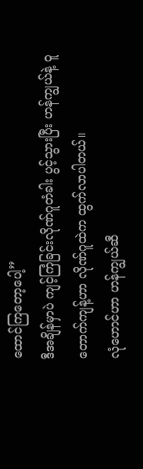ထောင်ကြတော့ပေါ့”
ဒီအချိန်မှာပဲ ကျင့်ကြံခြင်းလိုဏ်ဂူတံခါး ပွင့်သွားပြီး ဟန်ကျွယ်နဲ့ ဝူတောက်ကျန့်ဟာ လိုဏ်ဂူထဲက ထွက်လာပါတယ်။
လုံဟောင်ဟာ ဟန်ကျွယ်ဆီ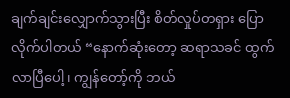ချက်ချင်းလျှောက်သွားပြီး စိတ်လှုပ်တရှား ပြောလိုက်ပါတယ် “နောက်ဆုံးတော့ ဆရာသခင် ထွက်လာပြီပေါ့၊ ကျွန်တော့်ကို ဘယ်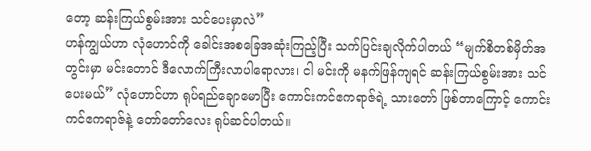တော့ ဆန်းကြယ်စွမ်းအား သင်ပေးမှာလဲ”
ဟန်ကျွယ်ဟာ လုံဟောင်ကို ခေါင်းအစခြေအဆုံးကြည့်ပြီး သက်ပြင်းချလိုက်ပါတယ် “မျက်စိတစ်မှိတ်အတွင်းမှာ မင်းတောင် ဒီလောက်ကြီးလာပါရောလား၊ ငါ မင်းကို မနက်ဖြန်ကျရင် ဆန်းကြယ်စွမ်းအား သင်ပေးမယ်” လုံဟောင်ဟာ ရုပ်ရည်ချောမောပြီး ကောင်းကင်ဧကရာဇ်ရဲ့ သားတော် ဖြစ်တာကြောင့် ကောင်းကင်ဧကရာဇ်နဲ့ တော်တော်လေး ရုပ်ဆင်ပါတယ်။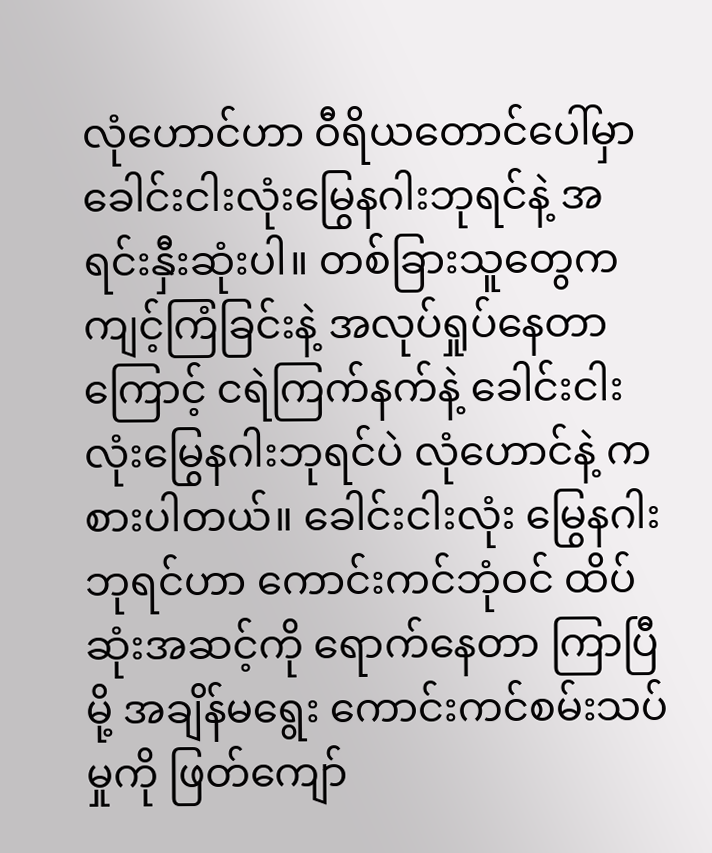လုံဟောင်ဟာ ဝီရိယတောင်ပေါ်မှာ ခေါင်းငါးလုံးမြွေနဂါးဘုရင်နဲ့ အရင်းနှီးဆုံးပါ။ တစ်ခြားသူတွေက ကျင့်ကြံခြင်းနဲ့ အလုပ်ရှုပ်နေတာကြောင့် ငရဲကြက်နက်နဲ့ ခေါင်းငါးလုံးမြွေနဂါးဘုရင်ပဲ လုံဟောင်နဲ့ ကစားပါတယ်။ ခေါင်းငါးလုံး မြွေနဂါးဘုရင်ဟာ ကောင်းကင်ဘုံဝင် ထိပ်ဆုံးအဆင့်ကို ရောက်နေတာ ကြာပြီမို့ အချိန်မရွေး ကောင်းကင်စမ်းသပ်မှုကို ဖြတ်ကျော်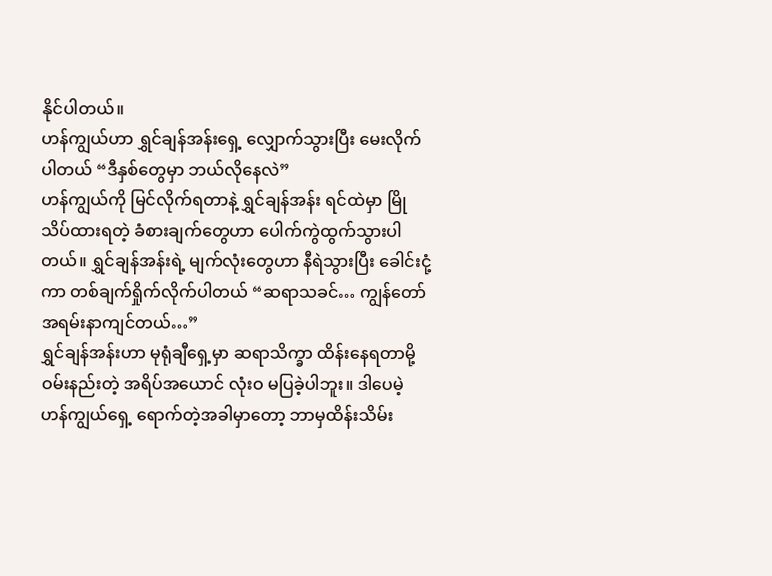နိုင်ပါတယ်။
ဟန်ကျွယ်ဟာ ရွှင်ချန်အန်းရှေ့ လျှောက်သွားပြီး မေးလိုက်ပါတယ် “ဒီနှစ်တွေမှာ ဘယ်လိုနေလဲ”
ဟန်ကျွယ်ကို မြင်လိုက်ရတာနဲ့ ရွှင်ချန်အန်း ရင်ထဲမှာ မြိုသိပ်ထားရတဲ့ ခံစားချက်တွေဟာ ပေါက်ကွဲထွက်သွားပါတယ်။ ရွှင်ချန်အန်းရဲ့ မျက်လုံးတွေဟာ နီရဲသွားပြီး ခေါင်းငုံ့ကာ တစ်ချက်ရှိုက်လိုက်ပါတယ် “ဆရာသခင်… ကျွန်တော် အရမ်းနာကျင်တယ်…”
ရွှင်ချန်အန်းဟာ မုရုံချီရှေ့မှာ ဆရာသိက္ခာ ထိန်းနေရတာမို့ ဝမ်းနည်းတဲ့ အရိပ်အယောင် လုံးဝ မပြခဲ့ပါဘူး။ ဒါပေမဲ့ ဟန်ကျွယ်ရှေ့ ရောက်တဲ့အခါမှာတော့ ဘာမှထိန်းသိမ်း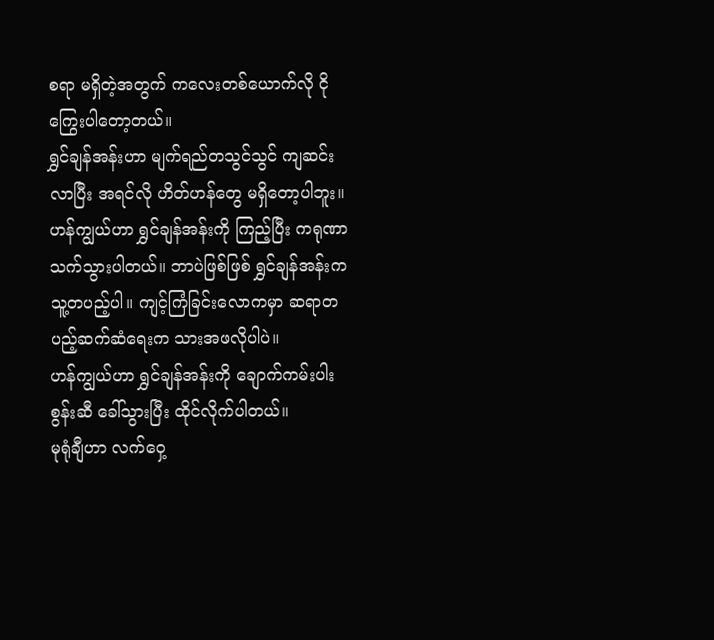စရာ မရှိတဲ့အတွက် ကလေးတစ်ယောက်လို ငိုကြွေးပါတော့တယ်။
ရွှင်ချန်အန်းဟာ မျက်ရည်တသွင်သွင် ကျဆင်းလာပြီး အရင်လို ဟိတ်ဟန်တွေ မရှိတော့ပါဘူး။
ဟန်ကျွယ်ဟာ ရွှင်ချန်အန်းကို ကြည့်ပြီး ကရုဏာသက်သွားပါတယ်။ ဘာပဲဖြစ်ဖြစ် ရွှင်ချန်အန်းက သူ့တပည့်ပါ။ ကျင့်ကြံခြင်းလောကမှာ ဆရာတပည့်ဆက်ဆံရေးက သားအဖလိုပါပဲ။
ဟန်ကျွယ်ဟာ ရွှင်ချန်အန်းကို ချောက်ကမ်းပါးစွန်းဆီ ခေါ်သွားပြီး ထိုင်လိုက်ပါတယ်။
မုရုံချီဟာ လက်ဝှေ့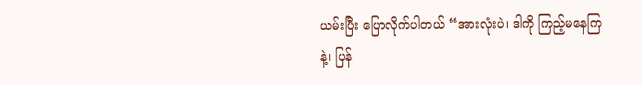ယမ်းပြီး ပြောလိုက်ပါတယ် “အားလုံးပဲ၊ ဒါကို ကြည့်မနေကြနဲ့၊ ပြန်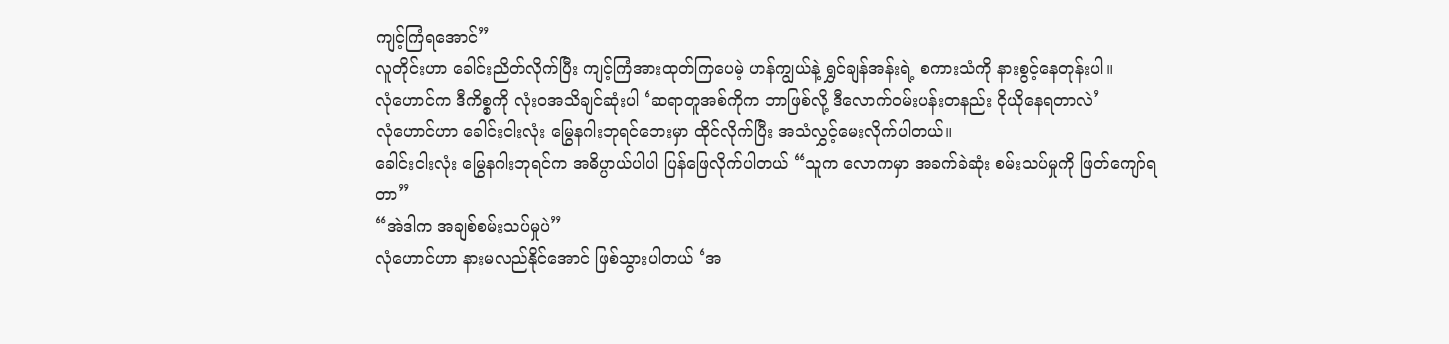ကျင့်ကြံရအောင်”
လူတိုင်းဟာ ခေါင်းညိတ်လိုက်ပြီး ကျင့်ကြံအားထုတ်ကြပေမဲ့ ဟန်ကျွယ်နဲ့ ရွှင်ချန်အန်းရဲ့ စကားသံကို နားစွင့်နေတုန်းပါ။
လုံဟောင်က ဒီကိစ္စကို လုံးဝအသိချင်ဆုံးပါ ‘ဆရာတူအစ်ကိုက ဘာဖြစ်လို့ ဒီလောက်ဝမ်းပန်းတနည်း ငိုယိုနေရတာလဲ’
လုံဟောင်ဟာ ခေါင်းငါးလုံး မြွေနဂါးဘုရင်ဘေးမှာ ထိုင်လိုက်ပြီး အသံလွှင့်မေးလိုက်ပါတယ်။
ခေါင်းငါးလုံး မြွေနဂါးဘုရင်က အဓိပ္ပာယ်ပါပါ ပြန်ဖြေလိုက်ပါတယ် “သူက လောကမှာ အခက်ခဲဆုံး စမ်းသပ်မှုကို ဖြတ်ကျော်ရတာ”
“အဲဒါက အချစ်စမ်းသပ်မှုပဲ”
လုံဟောင်ဟာ နားမလည်နိုင်အောင် ဖြစ်သွားပါတယ် ‘အ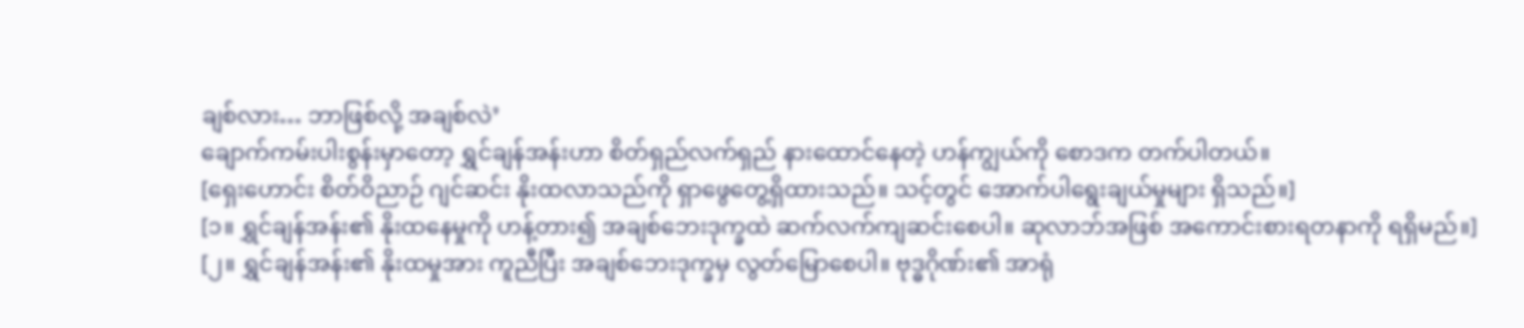ချစ်လား… ဘာဖြစ်လို့ အချစ်လဲ’
ချောက်ကမ်းပါးစွန်းမှာတော့ ရွှင်ချန်အန်းဟာ စိတ်ရှည်လက်ရှည် နားထောင်နေတဲ့ ဟန်ကျွယ်ကို စောဒက တက်ပါတယ်။
[ရှေးဟောင်း စိတ်ဝိညာဉ် ဂျင်ဆင်း နိုးထလာသည်ကို ရှာဖွေတွေ့ရှိထားသည်။ သင့်တွင် အောက်ပါရွေးချယ်မှုများ ရှိသည်။]
[၁။ ရွှင်ချန်အန်း၏ နိုးထနေမှုကို ဟန့်တား၍ အချစ်ဘေးဒုက္ခထဲ ဆက်လက်ကျဆင်းစေပါ။ ဆုလာဘ်အဖြစ် အကောင်းစားရတနာကို ရရှိမည်။]
[၂။ ရွှင်ချန်အန်း၏ နိုးထမှုအား ကူညီပြီး အချစ်ဘေးဒုက္ခမှ လွတ်မြောစေပါ။ ဗုဒ္ဓဂိုဏ်း၏ အာရုံ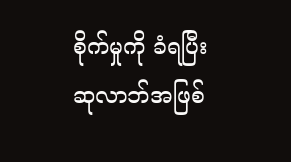စိုက်မှုကို ခံရပြီး ဆုလာဘ်အဖြစ်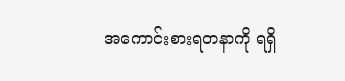အကောင်းစားရတနာကို ရရှိ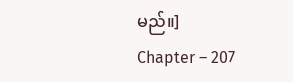မည်။]
Chapter – 207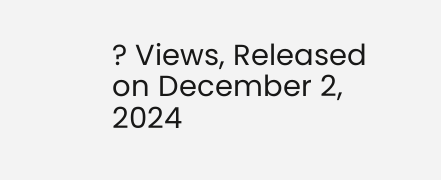? Views, Released on December 2, 2024